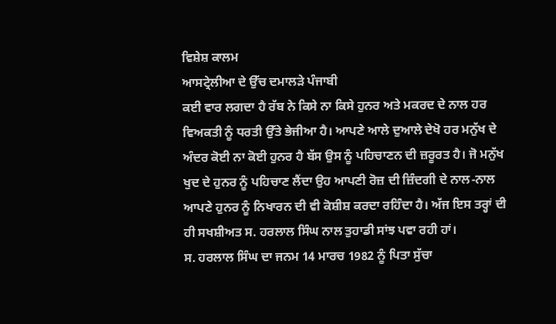ਵਿਸ਼ੇਸ਼ ਕਾਲਮ
ਆਸਟ੍ਰੇਲੀਆ ਦੇ ਉੱਚ ਦਮਾਲੜੇ ਪੰਜਾਬੀ
ਕਈ ਵਾਰ ਲਗਦਾ ਹੈ ਰੱਬ ਨੇ ਕਿਸੇ ਨਾ ਕਿਸੇ ਹੁਨਰ ਅਤੇ ਮਕਰਦ ਦੇ ਨਾਲ ਹਰ ਵਿਅਕਤੀ ਨੂੰ ਧਰਤੀ ਉੱਤੇ ਭੇਜੀਆ ਹੈ। ਆਪਣੇ ਆਲੇ ਦੁਆਲੇ ਦੇਖੋ ਹਰ ਮਨੁੱਖ ਦੇ ਅੰਦਰ ਕੋਈ ਨਾ ਕੋਈ ਹੁਨਰ ਹੈ ਬੱਸ ਉਸ ਨੂੰ ਪਹਿਚਾਣਨ ਦੀ ਜ਼ਰੂਰਤ ਹੈ। ਜੋ ਮਨੁੱਖ ਖੁਦ ਦੇ ਹੁਨਰ ਨੂੰ ਪਹਿਚਾਣ ਲੈਂਦਾ ਉਹ ਆਪਣੀ ਰੋਜ਼ ਦੀ ਜ਼ਿੰਦਗੀ ਦੇ ਨਾਲ-ਨਾਲ ਆਪਣੇ ਹੁਨਰ ਨੂੰ ਨਿਖਾਰਨ ਦੀ ਵੀ ਕੋਸ਼ੀਸ਼ ਕਰਦਾ ਰਹਿੰਦਾ ਹੈ। ਅੱਜ ਇਸ ਤਰ੍ਹਾਂ ਦੀ ਹੀ ਸਖਸ਼ੀਅਤ ਸ. ਹਰਲਾਲ ਸਿੰਘ ਨਾਲ ਤੁਹਾਡੀ ਸਾਂਝ ਪਵਾ ਰਹੀ ਹਾਂ।
ਸ. ਹਰਲਾਲ ਸਿੰਘ ਦਾ ਜਨਮ 14 ਮਾਰਚ 1982 ਨੂੰ ਪਿਤਾ ਸੁੱਚਾ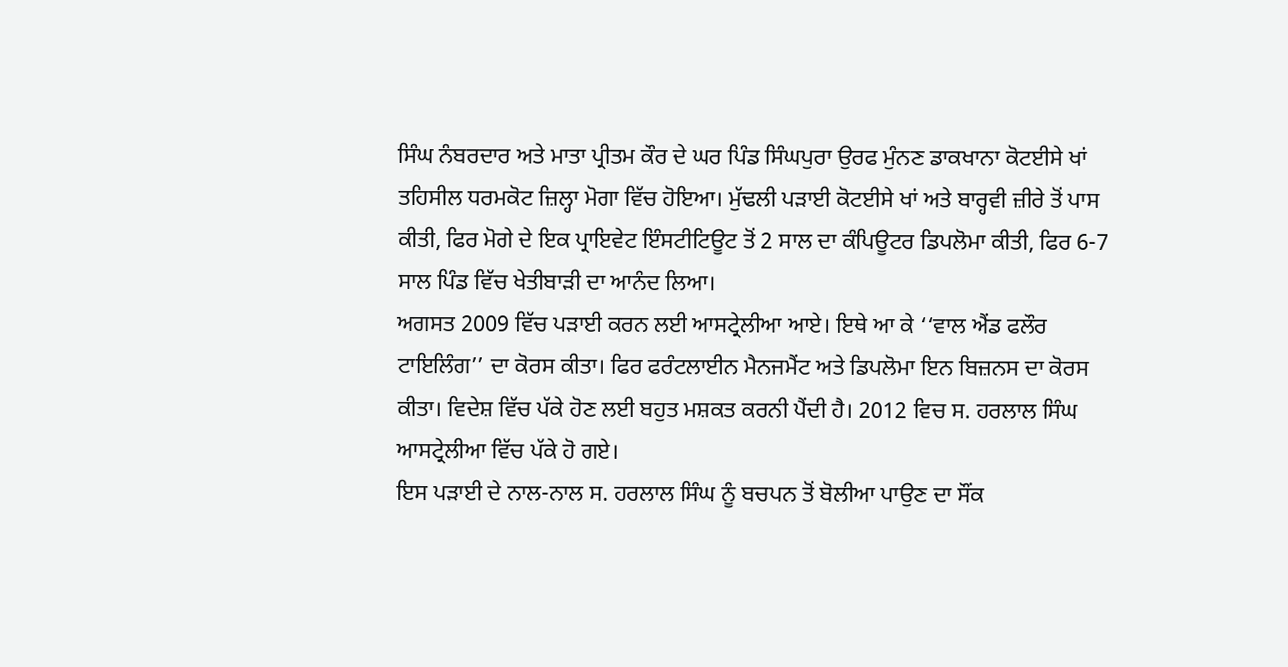ਸਿੰਘ ਨੰਬਰਦਾਰ ਅਤੇ ਮਾਤਾ ਪ੍ਰੀਤਮ ਕੌਰ ਦੇ ਘਰ ਪਿੰਡ ਸਿੰਘਪੁਰਾ ਉਰਫ ਮੁੰਨਣ ਡਾਕਖਾਨਾ ਕੋਟਈਸੇ ਖਾਂ ਤਹਿਸੀਲ ਧਰਮਕੋਟ ਜ਼ਿਲ੍ਹਾ ਮੋਗਾ ਵਿੱਚ ਹੋਇਆ। ਮੁੱਢਲੀ ਪੜਾਈ ਕੋਟਈਸੇ ਖਾਂ ਅਤੇ ਬਾਰ੍ਹਵੀ ਜ਼ੀਰੇ ਤੋਂ ਪਾਸ ਕੀਤੀ, ਫਿਰ ਮੋਗੇ ਦੇ ਇਕ ਪ੍ਰਾਇਵੇਟ ਇੰਸਟੀਟਿਊਟ ਤੋਂ 2 ਸਾਲ ਦਾ ਕੰਪਿਊਟਰ ਡਿਪਲੋਮਾ ਕੀਤੀ, ਫਿਰ 6-7 ਸਾਲ ਪਿੰਡ ਵਿੱਚ ਖੇਤੀਬਾੜੀ ਦਾ ਆਨੰਦ ਲਿਆ।
ਅਗਸਤ 2009 ਵਿੱਚ ਪੜਾਈ ਕਰਨ ਲਈ ਆਸਟ੍ਰੇਲੀਆ ਆਏ। ਇਥੇ ਆ ਕੇ ‘‘ਵਾਲ ਐਂਡ ਫਲੌਰ ਟਾਇਲਿੰਗ’’ ਦਾ ਕੋਰਸ ਕੀਤਾ। ਫਿਰ ਫਰੰਟਲਾਈਨ ਮੈਨਜਮੈਂਟ ਅਤੇ ਡਿਪਲੋਮਾ ਇਨ ਬਿਜ਼ਨਸ ਦਾ ਕੋਰਸ ਕੀਤਾ। ਵਿਦੇਸ਼ ਵਿੱਚ ਪੱਕੇ ਹੋਣ ਲਈ ਬਹੁਤ ਮਸ਼ਕਤ ਕਰਨੀ ਪੈਂਦੀ ਹੈ। 2012 ਵਿਚ ਸ. ਹਰਲਾਲ ਸਿੰਘ ਆਸਟ੍ਰੇਲੀਆ ਵਿੱਚ ਪੱਕੇ ਹੋ ਗਏ।
ਇਸ ਪੜਾਈ ਦੇ ਨਾਲ-ਨਾਲ ਸ. ਹਰਲਾਲ ਸਿੰਘ ਨੂੰ ਬਚਪਨ ਤੋਂ ਬੋਲੀਆ ਪਾਉਣ ਦਾ ਸੌਂਕ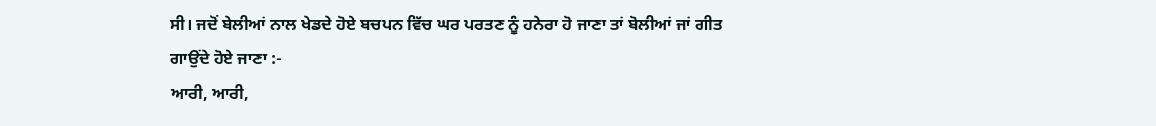ਸੀ। ਜਦੋਂ ਬੇਲੀਆਂ ਨਾਲ ਖੇਡਦੇ ਹੋਏ ਬਚਪਨ ਵਿੱਚ ਘਰ ਪਰਤਣ ਨੂੰ ਹਨੇਰਾ ਹੋ ਜਾਣਾ ਤਾਂ ਬੋਲੀਆਂ ਜਾਂ ਗੀਤ ਗਾਉਂਦੇ ਹੋਏ ਜਾਣਾ :-
ਆਰੀ, ਆਰੀ,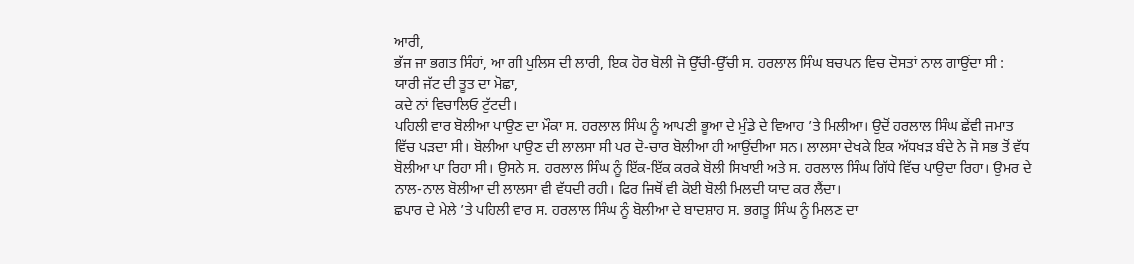ਆਰੀ,
ਭੱਜ ਜਾ ਭਗਤ ਸਿੰਹਾਂ, ਆ ਗੀ ਪੁਲਿਸ ਦੀ ਲਾਰੀ, ਇਕ ਹੋਰ ਬੋਲੀ ਜੋ ਉੱਚੀ-ਉੱਚੀ ਸ. ਹਰਲਾਲ ਸਿੰਘ ਬਚਪਨ ਵਿਚ ਦੋਸਤਾਂ ਨਾਲ ਗਾਉਂਦਾ ਸੀ :
ਯਾਰੀ ਜੱਟ ਦੀ ਤੂਤ ਦਾ ਮੋਛਾ,
ਕਦੇ ਨਾਂ ਵਿਚਾਲਿਓ ਟੁੱਟਦੀ।
ਪਹਿਲੀ ਵਾਰ ਬੋਲੀਆ ਪਾਉਣ ਦਾ ਮੌਕਾ ਸ. ਹਰਲਾਲ ਸਿੰਘ ਨੂੰ ਆਪਣੀ ਭੂਆ ਦੇ ਮੁੰਡੇ ਦੇ ਵਿਆਹ ’ਤੇ ਮਿਲੀਆ। ਉਦੋਂ ਹਰਲਾਲ ਸਿੰਘ ਛੇਂਵੀ ਜਮਾਤ ਵਿੱਚ ਪੜਦਾ ਸੀ। ਬੋਲੀਆ ਪਾਉਣ ਦੀ ਲਾਲਸਾ ਸੀ ਪਰ ਦੋ-ਚਾਰ ਬੋਲੀਆ ਹੀ ਆਉਂਦੀਆ ਸਨ। ਲਾਲਸਾ ਦੇਖਕੇ ਇਕ ਅੱਧਖੜ ਬੰਦੇ ਨੇ ਜੋ ਸਭ ਤੋਂ ਵੱਧ ਬੋਲੀਆ ਪਾ ਰਿਹਾ ਸੀ। ਉਸਨੇ ਸ. ਹਰਲਾਲ ਸਿੰਘ ਨੂੰ ਇੱਕ-ਇੱਕ ਕਰਕੇ ਬੋਲੀ ਸਿਖਾਈ ਅਤੇ ਸ. ਹਰਲਾਲ ਸਿੰਘ ਗਿੱਧੇ ਵਿੱਚ ਪਾਉਦਾ ਰਿਹਾ। ਉਮਰ ਦੇ ਨਾਲ-ਨਾਲ ਬੋਲੀਆ ਦੀ ਲਾਲਸਾ ਵੀ ਵੱਧਦੀ ਰਹੀ। ਫਿਰ ਜਿਥੋਂ ਵੀ ਕੋਈ ਬੋਲੀ ਮਿਲਦੀ ਯਾਦ ਕਰ ਲੈਂਦਾ।
ਛਪਾਰ ਦੇ ਮੇਲੇ ’ਤੇ ਪਹਿਲੀ ਵਾਰ ਸ. ਹਰਲਾਲ ਸਿੰਘ ਨੂੰ ਬੋਲੀਆ ਦੇ ਬਾਦਸ਼ਾਹ ਸ. ਭਗਤੂ ਸਿੰਘ ਨੂੰ ਮਿਲਣ ਦਾ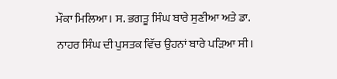ਮੌਕਾ ਮਿਲਿਆ। ਸ. ਭਗਤੂ ਸਿੰਘ ਬਾਰੇ ਸੁਣੀਆ ਅਤੇ ਡਾ. ਨਾਹਰ ਸਿੰਘ ਦੀ ਪੁਸਤਕ ਵਿੱਚ ਉਹਨਾਂ ਬਾਰੇ ਪੜਿਆ ਸੀ।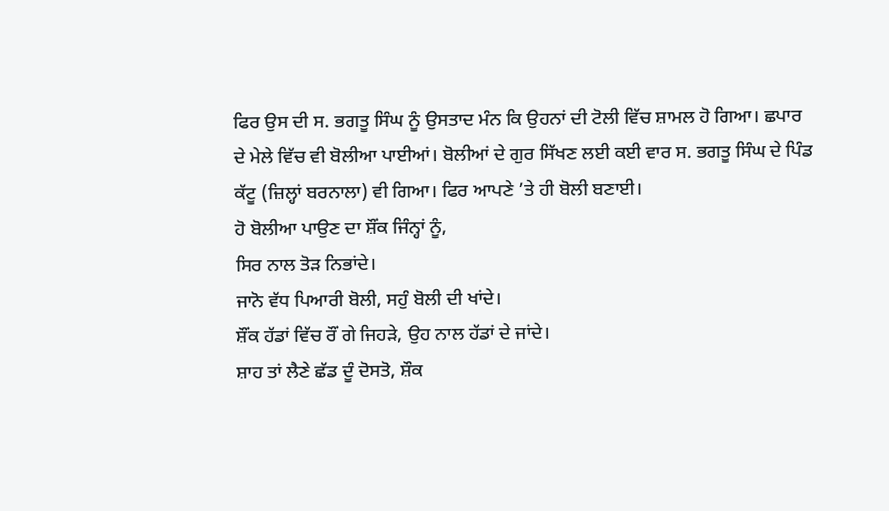ਫਿਰ ਉਸ ਦੀ ਸ. ਭਗਤੂ ਸਿੰਘ ਨੂੰ ਉਸਤਾਦ ਮੰਨ ਕਿ ਉਹਨਾਂ ਦੀ ਟੋਲੀ ਵਿੱਚ ਸ਼ਾਮਲ ਹੋ ਗਿਆ। ਛਪਾਰ ਦੇ ਮੇਲੇ ਵਿੱਚ ਵੀ ਬੋਲੀਆ ਪਾਈਆਂ। ਬੋਲੀਆਂ ਦੇ ਗੁਰ ਸਿੱਖਣ ਲਈ ਕਈ ਵਾਰ ਸ. ਭਗਤੂ ਸਿੰਘ ਦੇ ਪਿੰਡ ਕੱਟੂ (ਜ਼ਿਲ੍ਹਾਂ ਬਰਨਾਲਾ) ਵੀ ਗਿਆ। ਫਿਰ ਆਪਣੇ ’ਤੇ ਹੀ ਬੋਲੀ ਬਣਾਈ।
ਹੋ ਬੋਲੀਆ ਪਾਉਣ ਦਾ ਸ਼ੌਂਕ ਜਿੰਨ੍ਹਾਂ ਨੂੰ,
ਸਿਰ ਨਾਲ ਤੋੜ ਨਿਭਾਂਦੇ।
ਜਾਨੋ ਵੱਧ ਪਿਆਰੀ ਬੋਲੀ, ਸਹੁੰ ਬੋਲੀ ਦੀ ਖਾਂਦੇ।
ਸ਼ੌਂਕ ਹੱਡਾਂ ਵਿੱਚ ਰੌਂ ਗੇ ਜਿਹੜੇ, ਉਹ ਨਾਲ ਹੱਡਾਂ ਦੇ ਜਾਂਦੇ।
ਸ਼ਾਹ ਤਾਂ ਲੈਣੇ ਛੱਡ ਦੂੰ ਦੋਸਤੋ, ਸ਼ੌਕ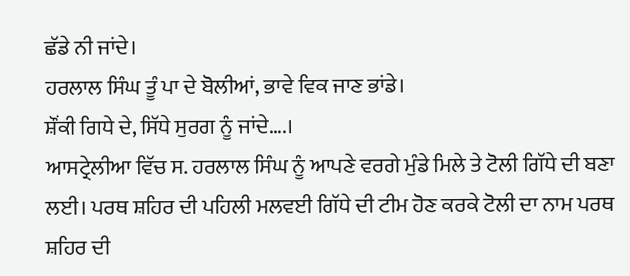ਛੱਡੇ ਨੀ ਜਾਂਦੇ।
ਹਰਲਾਲ ਸਿੰਘ ਤੂੰ ਪਾ ਦੇ ਬੋਲੀਆਂ, ਭਾਵੇ ਵਿਕ ਜਾਣ ਭਾਂਡੇ।
ਸ਼ੌਂਕੀ ਗਿਧੇ ਦੇ, ਸਿੱਧੇ ਸੁਰਗ ਨੂੰ ਜਾਂਦੇ….।
ਆਸਟ੍ਰੇਲੀਆ ਵਿੱਚ ਸ. ਹਰਲਾਲ ਸਿੰਘ ਨੂੰ ਆਪਣੇ ਵਰਗੇ ਮੁੰਡੇ ਮਿਲੇ ਤੇ ਟੋਲੀ ਗਿੱਧੇ ਦੀ ਬਣਾ ਲਈ। ਪਰਥ ਸ਼ਹਿਰ ਦੀ ਪਹਿਲੀ ਮਲਵਈ ਗਿੱਧੇ ਦੀ ਟੀਮ ਹੋਣ ਕਰਕੇ ਟੋਲੀ ਦਾ ਨਾਮ ਪਰਥ ਸ਼ਹਿਰ ਦੀ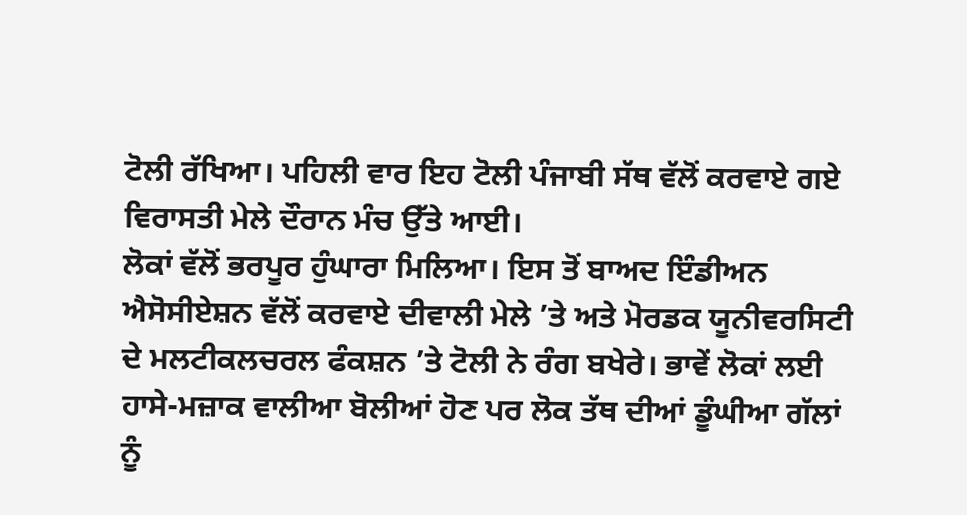ਟੋਲੀ ਰੱਖਿਆ। ਪਹਿਲੀ ਵਾਰ ਇਹ ਟੋਲੀ ਪੰਜਾਬੀ ਸੱਥ ਵੱਲੋਂ ਕਰਵਾਏ ਗਏ ਵਿਰਾਸਤੀ ਮੇਲੇ ਦੌਰਾਨ ਮੰਚ ਉੱਤੇ ਆਈ।
ਲੋਕਾਂ ਵੱਲੋਂ ਭਰਪੂਰ ਹੁੰਘਾਰਾ ਮਿਲਿਆ। ਇਸ ਤੋਂ ਬਾਅਦ ਇੰਡੀਅਨ ਐਸੋਸੀਏਸ਼ਨ ਵੱਲੋਂ ਕਰਵਾਏ ਦੀਵਾਲੀ ਮੇਲੇ ’ਤੇ ਅਤੇ ਮੋਰਡਕ ਯੂਨੀਵਰਸਿਟੀ ਦੇ ਮਲਟੀਕਲਚਰਲ ਫੰਕਸ਼ਨ ’ਤੇ ਟੋਲੀ ਨੇ ਰੰਗ ਬਖੇਰੇ। ਭਾਵੇਂ ਲੋਕਾਂ ਲਈ ਹਾਸੇ-ਮਜ਼ਾਕ ਵਾਲੀਆ ਬੋਲੀਆਂ ਹੋਣ ਪਰ ਲੋਕ ਤੱਥ ਦੀਆਂ ਡੂੰਘੀਆ ਗੱਲਾਂ ਨੂੰ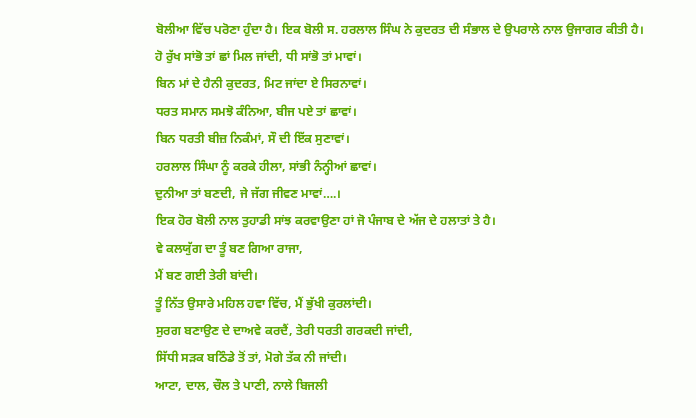ਬੋਲੀਆ ਵਿੱਚ ਪਰੋਣਾ ਹੁੰਦਾ ਹੈ। ਇਕ ਬੋਲੀ ਸ. ਹਰਲਾਲ ਸਿੰਘ ਨੇ ਕੁਦਰਤ ਦੀ ਸੰਭਾਲ ਦੇ ਉਪਰਾਲੇ ਨਾਲ ਉਜਾਗਰ ਕੀਤੀ ਹੈ।
ਹੋ ਰੁੱਖ ਸਾਂਭੋ ਤਾਂ ਛਾਂ ਮਿਲ ਜਾਂਦੀ, ਧੀ ਸਾਂਭੋ ਤਾਂ ਮਾਵਾਂ।
ਬਿਨ ਮਾਂ ਦੇ ਹੈਨੀ ਕੁਦਰਤ, ਮਿਟ ਜਾਂਦਾ ਏ ਸਿਰਨਾਵਾਂ।
ਧਰਤ ਸਮਾਨ ਸਮਝੋ ਕੰਨਿਆ, ਬੀਜ ਪਏ ਤਾਂ ਛਾਵਾਂ।
ਬਿਨ ਧਰਤੀ ਬੀਜ਼ ਨਿਕੰਮਾਂ, ਸੌ ਦੀ ਇੱਕ ਸੁਣਾਵਾਂ।
ਹਰਲਾਲ ਸਿੰਘਾ ਨੂੰ ਕਰਕੇ ਹੀਲਾ, ਸਾਂਭੀ ਨੰਨ੍ਹੀਆਂ ਛਾਵਾਂ।
ਦੁਨੀਆ ਤਾਂ ਬਣਦੀ, ਜੇ ਜੱਗ ਜੀਵਣ ਮਾਵਾਂ….।
ਇਕ ਹੋਰ ਬੋਲੀ ਨਾਲ ਤੁਹਾਡੀ ਸਾਂਝ ਕਰਵਾਉਣਾ ਹਾਂ ਜੋ ਪੰਜਾਬ ਦੇ ਅੱਜ ਦੇ ਹਲਾਤਾਂ ਤੇ ਹੈ।
ਵੇ ਕਲਯੁੱਗ ਦਾ ਤੂੰ ਬਣ ਗਿਆ ਰਾਜਾ,
ਮੈਂ ਬਣ ਗਈ ਤੇਰੀ ਬਾਂਦੀ।
ਤੂੰ ਨਿੱਤ ਉਸਾਰੇ ਮਹਿਲ ਹਵਾ ਵਿੱਚ, ਮੈਂ ਭੁੱਖੀ ਕੁਰਲਾਂਦੀ।
ਸੁਰਗ ਬਣਾਉਣ ਦੇ ਦਾਅਵੇ ਕਰਦੈਂ, ਤੇਰੀ ਧਰਤੀ ਗਰਕਦੀ ਜਾਂਦੀ,
ਸਿੱਧੀ ਸੜਕ ਬਠਿੰਡੇ ਤੋਂ ਤਾਂ, ਮੋਗੇ ਤੱਕ ਨੀ ਜਾਂਦੀ।
ਆਟਾ, ਦਾਲ, ਚੌਲ ਤੇ ਪਾਣੀ, ਨਾਲੇ ਬਿਜਲੀ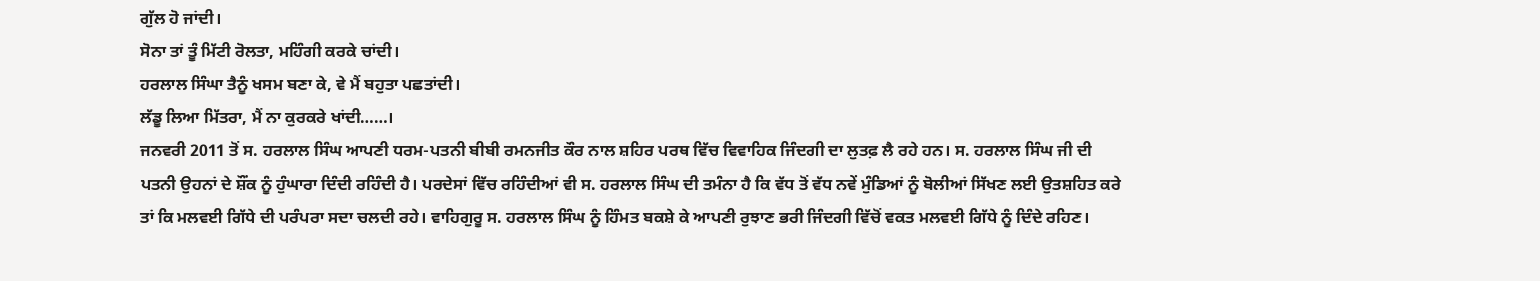ਗੁੱਲ ਹੋ ਜਾਂਦੀ।
ਸੋਨਾ ਤਾਂ ਤੂੰ ਮਿੱਟੀ ਰੋਲਤਾ, ਮਹਿੰਗੀ ਕਰਕੇ ਚਾਂਦੀ।
ਹਰਲਾਲ ਸਿੰਘਾ ਤੈਨੂੰ ਖਸਮ ਬਣਾ ਕੇ, ਵੇ ਮੈਂ ਬਹੁਤਾ ਪਛਤਾਂਦੀ।
ਲੱਡੂ ਲਿਆ ਮਿੱਤਰਾ, ਮੈਂ ਨਾ ਕੁਰਕਰੇ ਖਾਂਦੀ……।
ਜਨਵਰੀ 2011 ਤੋਂ ਸ. ਹਰਲਾਲ ਸਿੰਘ ਆਪਣੀ ਧਰਮ-ਪਤਨੀ ਬੀਬੀ ਰਮਨਜੀਤ ਕੌਰ ਨਾਲ ਸ਼ਹਿਰ ਪਰਥ ਵਿੱਚ ਵਿਵਾਹਿਕ ਜਿੰਦਗੀ ਦਾ ਲੁਤਫ਼ ਲੈ ਰਹੇ ਹਨ। ਸ. ਹਰਲਾਲ ਸਿੰਘ ਜੀ ਦੀ ਪਤਨੀ ਉਹਨਾਂ ਦੇ ਸ਼ੌਂਕ ਨੂੰ ਹੁੰਘਾਰਾ ਦਿੰਦੀ ਰਹਿੰਦੀ ਹੈ। ਪਰਦੇਸਾਂ ਵਿੱਚ ਰਹਿੰਦੀਆਂ ਵੀ ਸ. ਹਰਲਾਲ ਸਿੰਘ ਦੀ ਤਮੰਨਾ ਹੈ ਕਿ ਵੱਧ ਤੋਂ ਵੱਧ ਨਵੇਂ ਮੁੰਡਿਆਂ ਨੂੰ ਬੋਲੀਆਂ ਸਿੱਖਣ ਲਈ ਉਤਸ਼ਹਿਤ ਕਰੇ ਤਾਂ ਕਿ ਮਲਵਈ ਗਿੱਧੇ ਦੀ ਪਰੰਪਰਾ ਸਦਾ ਚਲਦੀ ਰਹੇ। ਵਾਹਿਗੁਰੂ ਸ. ਹਰਲਾਲ ਸਿੰਘ ਨੂੰ ਹਿੰਮਤ ਬਕਸ਼ੇ ਕੇ ਆਪਣੀ ਰੁਝਾਣ ਭਰੀ ਜਿੰਦਗੀ ਵਿੱਚੋਂ ਵਕਤ ਮਲਵਈ ਗਿੱਧੇ ਨੂੰ ਦਿੰਦੇ ਰਹਿਣ।